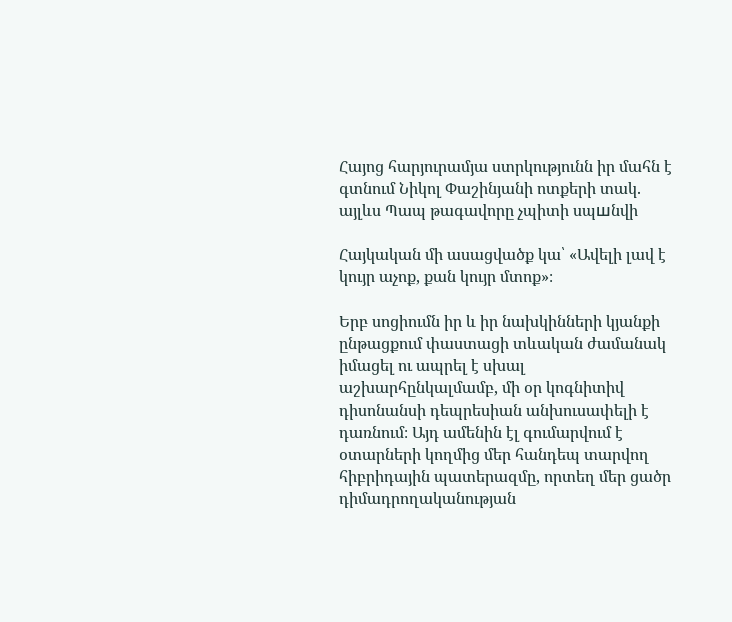Հայոց հարյուրամյա ստրկությունն իր մահն է գտնում Նիկոլ Փաշինյանի ոտքերի տակ. այլևս Պապ թագավորը չպիտի սպшնվի

Հայկական մի ասացվածք կա՝ «Ավելի լավ է կույր աչոք, քան կույր մտոք»։

Երբ սոցիումն իր և իր նախկինների կյանքի ընթացքում փաստացի տևական ժամանակ իմացել ու ապրել է սխալ աշխարհընկալմամբ, մի օր կոգնիտիվ դիսոնանսի դեպրեսիան անխուսափելի է դառնում։ Այդ ամենին էլ գումարվում է օտարների կողմից մեր հանդեպ տարվող հիբրիդային պատերազմը, որտեղ մեր ցածր դիմադրողականության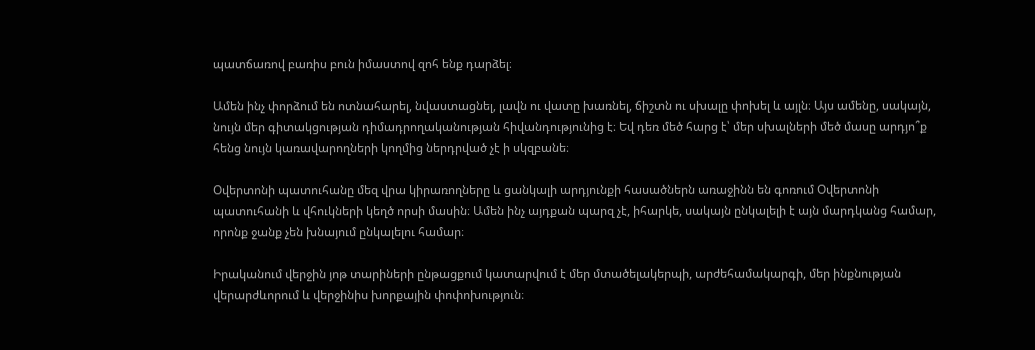պատճառով բառիս բուն իմաստով զոհ ենք դարձել։

Ամեն ինչ փորձում են ոտնահարել, նվաստացնել, լավն ու վատը խառնել, ճիշտն ու սխալը փոխել և այլն։ Այս ամենը, սակայն, նույն մեր գիտակցության դիմադրողականության հիվանդությունից է։ Եվ դեռ մեծ հարց է՝ մեր սխալների մեծ մասը արդյո՞ք հենց նույն կառավարողների կողմից ներդրված չէ ի սկզբանե։

Օվերտոնի պատուհանը մեզ վրա կիրառողները և ցանկալի արդյունքի հասածներն առաջինն են գոռում Օվերտոնի պատուհանի և վհուկների կեղծ որսի մասին։ Ամեն ինչ այդքան պարզ չէ, իհարկե, սակայն ընկալելի է այն մարդկանց համար, որոնք ջանք չեն խնայում ընկալելու համար։

Իրականում վերջին յոթ տարիների ընթացքում կատարվում է մեր մտածելակերպի, արժեհամակարգի, մեր ինքնության վերարժևորում և վերջինիս խորքային փոփոխություն։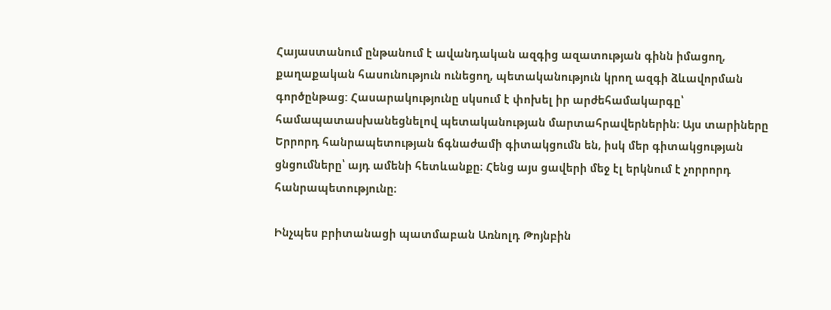Հայաստանում ընթանում է ավանդական ազգից ազատության գինն իմացող, քաղաքական հասունություն ունեցող, պետականություն կրող ազգի ձևավորման գործընթաց: Հասարակությունը սկսում է փոխել իր արժեհամակարգը՝ համապատասխանեցնելով պետականության մարտահրավերներին։ Այս տարիները Երրորդ հանրապետության ճգնաժամի գիտակցումն են, իսկ մեր գիտակցության ցնցումները՝ այդ ամենի հետևանքը։ Հենց այս ցավերի մեջ էլ երկնում է չորրորդ հանրապետությունը։

Ինչպես բրիտանացի պատմաբան Առնոլդ Թոյնբին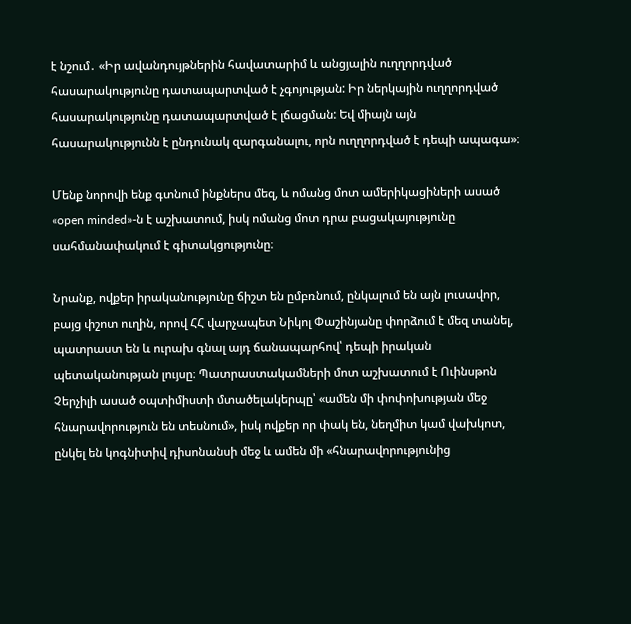է նշում․ «Իր ավանդույթներին հավատարիմ և անցյալին ուղղորդված հասարակությունը դատապարտված է չգոյության: Իր ներկային ուղղորդված հասարակությունը դատապարտված է լճացման: Եվ միայն այն հասարակությունն է ընդունակ զարգանալու, որն ուղղորդված է դեպի ապագա»։

Մենք նորովի ենք գտնում ինքներս մեզ, և ոմանց մոտ ամերիկացիների ասած «open minded»-ն է աշխատում, իսկ ոմանց մոտ դրա բացակայությունը սահմանափակում է գիտակցությունը։

Նրանք, ովքեր իրականությունը ճիշտ են ըմբռնում, ընկալում են այն լուսավոր, բայց փշոտ ուղին, որով ՀՀ վարչապետ Նիկոլ Փաշինյանը փորձում է մեզ տանել, պատրաստ են և ուրախ գնալ այդ ճանապարհով՝ դեպի իրական պետականության լույսը։ Պատրաստակամների մոտ աշխատում է Ուինսթոն Չերչիլի ասած օպտիմիստի մտածելակերպը՝ «ամեն մի փոփոխության մեջ հնարավորություն են տեսնում», իսկ ովքեր որ փակ են, նեղմիտ կամ վախկոտ, ընկել են կոգնիտիվ դիսոնանսի մեջ և ամեն մի «հնարավորությունից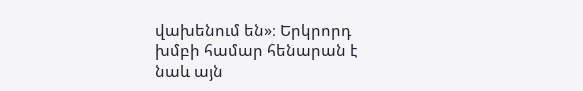վախենում են»։ Երկրորդ խմբի համար հենարան է նաև այն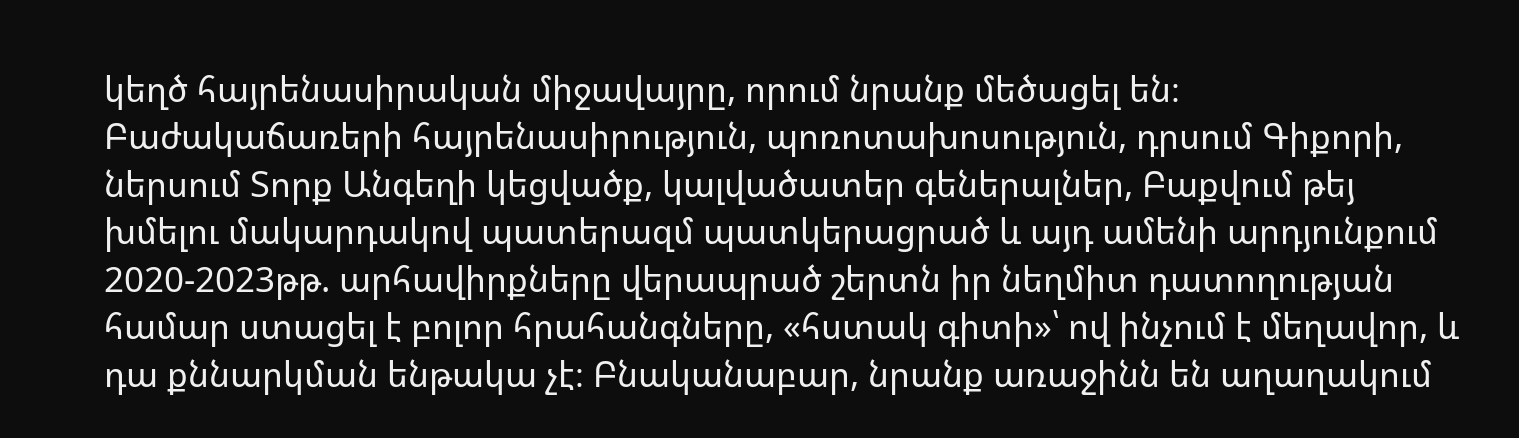կեղծ հայրենասիրական միջավայրը, որում նրանք մեծացել են։ Բաժակաճառերի հայրենասիրություն, պոռոտախոսություն, դրսում Գիքորի, ներսում Տորք Անգեղի կեցվածք, կալվածատեր գեներալներ, Բաքվում թեյ խմելու մակարդակով պատերազմ պատկերացրած և այդ ամենի արդյունքում 2020-2023թթ. արհավիրքները վերապրած շերտն իր նեղմիտ դատողության համար ստացել է բոլոր հրահանգները, «հստակ գիտի»՝ ով ինչում է մեղավոր, և դա քննարկման ենթակա չէ։ Բնականաբար, նրանք առաջինն են աղաղակում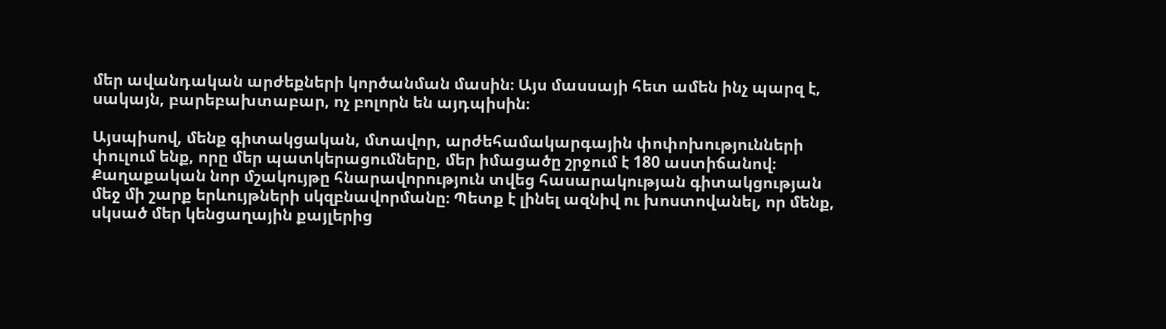մեր ավանդական արժեքների կործանման մասին։ Այս մասսայի հետ ամեն ինչ պարզ է, սակայն, բարեբախտաբար, ոչ բոլորն են այդպիսին։

Այսպիսով, մենք գիտակցական, մտավոր, արժեհամակարգային փոփոխությունների փուլում ենք, որը մեր պատկերացումները, մեր իմացածը շրջում է 180 աստիճանով։ Քաղաքական նոր մշակույթը հնարավորություն տվեց հասարակության գիտակցության մեջ մի շարք երևույթների սկզբնավորմանը։ Պետք է լինել ազնիվ ու խոստովանել, որ մենք, սկսած մեր կենցաղային քայլերից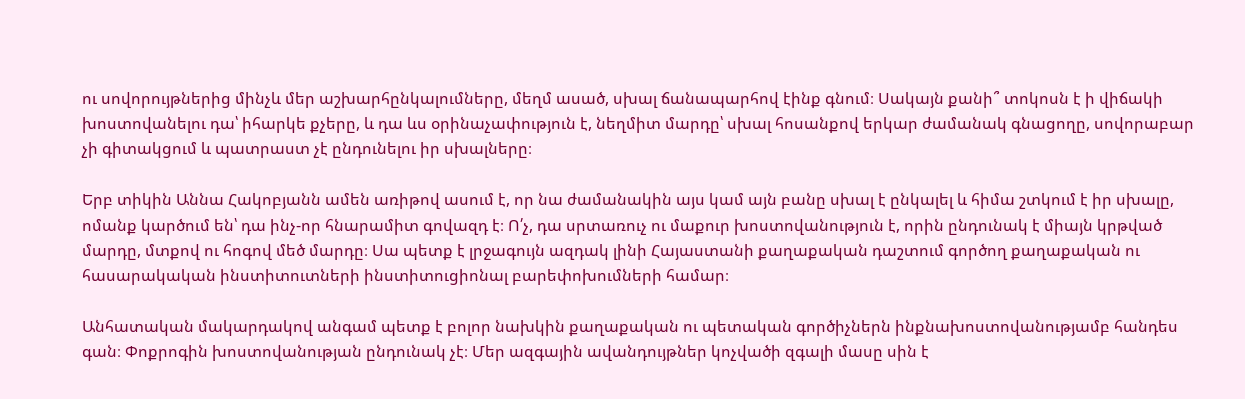ու սովորույթներից մինչև մեր աշխարհընկալումները, մեղմ ասած, սխալ ճանապարհով էինք գնում։ Սակայն քանի՞ տոկոսն է ի վիճակի խոստովանելու դա՝ իհարկե քչերը, և դա ևս օրինաչափություն է, նեղմիտ մարդը՝ սխալ հոսանքով երկար ժամանակ գնացողը, սովորաբար չի գիտակցում և պատրաստ չէ ընդունելու իր սխալները։

Երբ տիկին Աննա Հակոբյանն ամեն առիթով ասում է, որ նա ժամանակին այս կամ այն բանը սխալ է ընկալել և հիմա շտկում է իր սխալը, ոմանք կարծում են՝ դա ինչ-որ հնարամիտ գովազդ է։ Ո՛չ, դա սրտառուչ ու մաքուր խոստովանություն է, որին ընդունակ է միայն կրթված մարդը, մտքով ու հոգով մեծ մարդը։ Սա պետք է լրջագույն ազդակ լինի Հայաստանի քաղաքական դաշտում գործող քաղաքական ու հասարակական ինստիտուտների ինստիտուցիոնալ բարեփոխումների համար։

Անհատական մակարդակով անգամ պետք է բոլոր նախկին քաղաքական ու պետական գործիչներն ինքնախոստովանությամբ հանդես գան։ Փոքրոգին խոստովանության ընդունակ չէ։ Մեր ազգային ավանդույթներ կոչվածի զգալի մասը սին է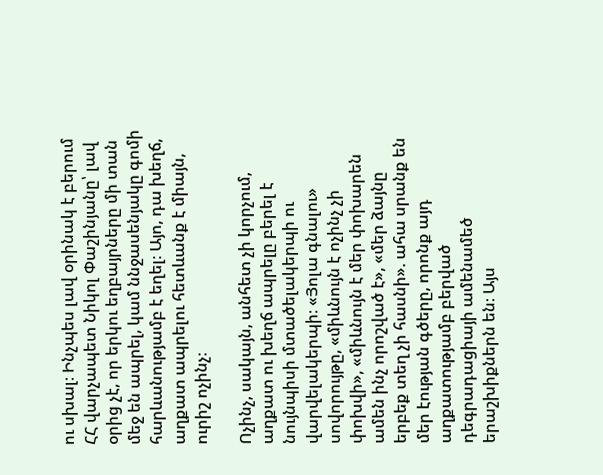ու սխալ։ Ինչպես լավ օրինակ է բերում ՀՀ վարչապետ Նիկոլ Փաշինյանը՝ լավ օրից չէ, որ երկու եղբայրները մի տան մեջ են ապրել, կամ ննջասենյակը գոմի հարևանությամբ է եղել։ Այո, դա խեղճ, աղքատ ապրելու հետևանք է միայն, ուրիշ ոչինչ։

Ոչինչ, սակայն, անհետ չի կորչում, աղքատ ու խեղճ ապրելը բերել է նույնպիսի մտածելակերպի ու վարվելակերպի։ «Յոլա գնալու» սովորույթը, «միևնույն է ոչինչ չի փոխվի», «միևնույն է մեր փոխարեն ամեն ինչ որոշված է», «մեր ձայնը երբեք տեղ չի հասնի». ահա սրանք են մեր էության գծերը, որոնք այդ աղքատությամբ բերված դեգրադացիայի ամենամեծ երաշխիքներն են։ Այս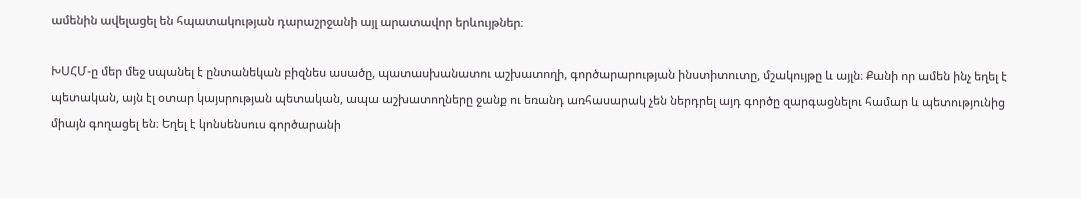ամենին ավելացել են հպատակության դարաշրջանի այլ արատավոր երևույթներ։

ԽՍՀՄ-ը մեր մեջ սպանել է ընտանեկան բիզնես ասածը, պատասխանատու աշխատողի, գործարարության ինստիտուտը, մշակույթը և այլն։ Քանի որ ամեն ինչ եղել է պետական, այն էլ օտար կայսրության պետական, ապա աշխատողները ջանք ու եռանդ առհասարակ չեն ներդրել այդ գործը զարգացնելու համար և պետությունից միայն գողացել են։ Եղել է կոնսենսուս գործարանի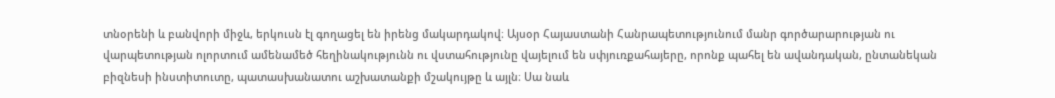տնօրենի և բանվորի միջև, երկուսն էլ գողացել են իրենց մակարդակով։ Այսօր Հայաստանի Հանրապետությունում մանր գործարարության ու վարպետության ոլորտում ամենամեծ հեղինակությունն ու վստահությունը վայելում են սփյուռքահայերը, որոնք պահել են ավանդական, ընտանեկան բիզնեսի ինստիտուտը, պատասխանատու աշխատանքի մշակույթը և այլն։ Սա նաև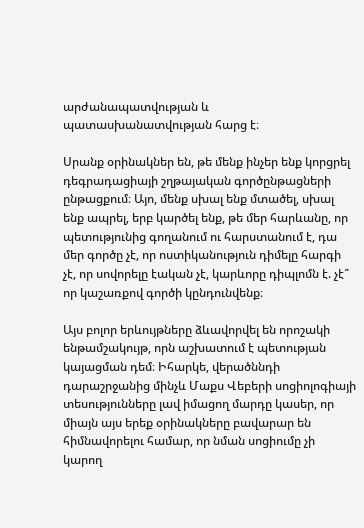արժանապատվության և պատասխանատվության հարց է։

Սրանք օրինակներ են, թե մենք ինչեր ենք կորցրել դեգրադացիայի շղթայական գործընթացների ընթացքում։ Այո, մենք սխալ ենք մտածել, սխալ ենք ապրել, երբ կարծել ենք, թե մեր հարևանը, որ պետությունից գողանում ու հարստանում է, դա մեր գործը չէ, որ ոստիկանություն դիմելը հարգի չէ, որ սովորելը էական չէ, կարևորը դիպլոմն է. չէ՞ որ կաշառքով գործի կընդունվենք։

Այս բոլոր երևույթները ձևավորվել են որոշակի ենթամշակույթ, որն աշխատում է պետության կայացման դեմ։ Իհարկե, վերածննդի դարաշրջանից մինչև Մաքս Վեբերի սոցիոլոգիայի տեսությունները լավ իմացող մարդը կասեր, որ միայն այս երեք օրինակները բավարար են հիմնավորելու համար, որ նման սոցիումը չի կարող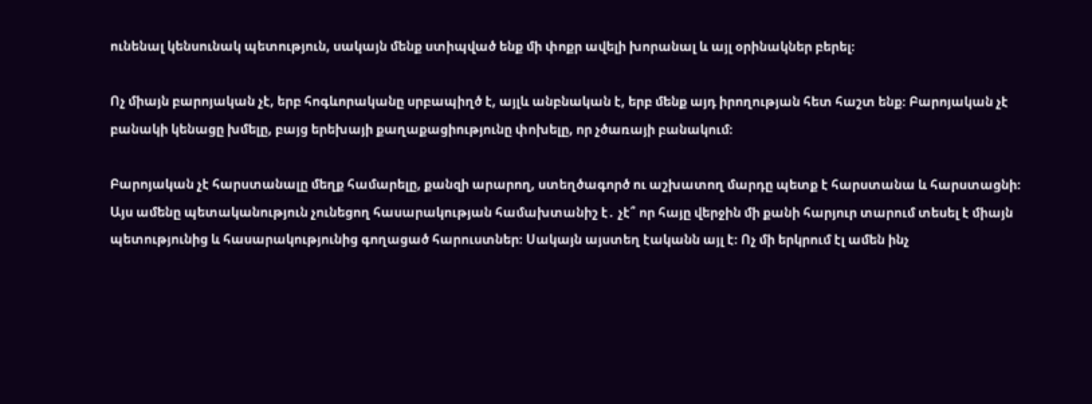ունենալ կենսունակ պետություն, սակայն մենք ստիպված ենք մի փոքր ավելի խորանալ և այլ օրինակներ բերել։

Ոչ միայն բարոյական չէ, երբ հոգևորականը սրբապիղծ է, այլև անբնական է, երբ մենք այդ իրողության հետ հաշտ ենք։ Բարոյական չէ բանակի կենացը խմելը, բայց երեխայի քաղաքացիությունը փոխելը, որ չծառայի բանակում։

Բարոյական չէ հարստանալը մեղք համարելը, քանզի արարող, ստեղծագործ ու աշխատող մարդը պետք է հարստանա և հարստացնի։ Այս ամենը պետականություն չունեցող հասարակության համախտանիշ է․ չէ՞ որ հայը վերջին մի քանի հարյուր տարում տեսել է միայն պետությունից և հասարակությունից գողացած հարուստներ։ Սակայն այստեղ էականն այլ է։ Ոչ մի երկրում էլ ամեն ինչ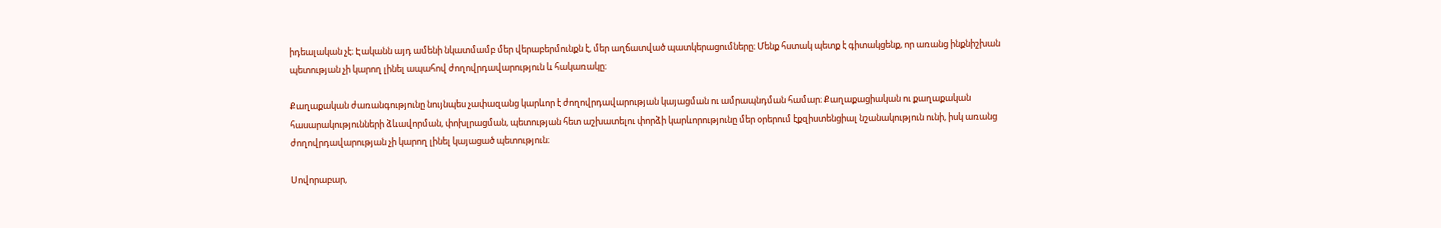իդեալական չէ։ Էականն այդ ամենի նկատմամբ մեր վերաբերմունքն է, մեր աղճատված պատկերացումները։ Մենք հստակ պետք է գիտակցենք, որ առանց ինքնիշխան պետության չի կարող լինել ապահով ժողովրդավարություն և հակառակը։

Քաղաքական ժառանգությունը նույնպես չափազանց կարևոր է ժողովրդավարության կայացման ու ամրապնդման համար։ Քաղաքացիական ու քաղաքական հասարակությունների ձևավորման, փոխլրացման, պետության հետ աշխատելու փորձի կարևորությունը մեր օրերում էքզիստենցիալ նշանակություն ունի, իսկ առանց ժողովրդավարության չի կարող լինել կայացած պետություն։

Սովորաբար,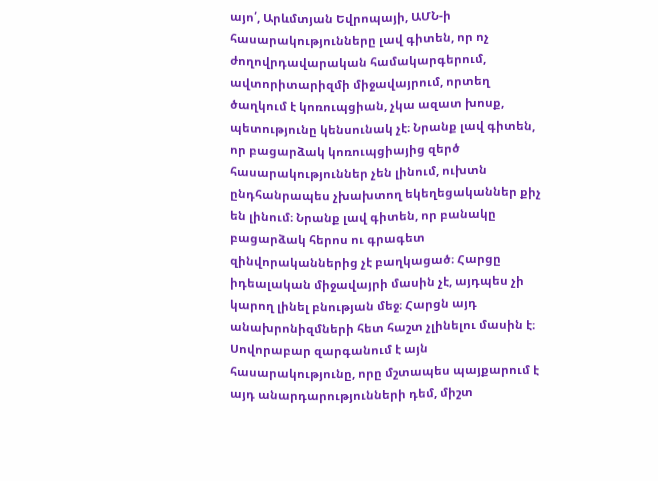այո՛, Արևմտյան Եվրոպայի, ԱՄՆ-ի հասարակությունները լավ գիտեն, որ ոչ ժողովրդավարական համակարգերում, ավտորիտարիզմի միջավայրում, որտեղ ծաղկում է կոռուպցիան, չկա ազատ խոսք, պետությունը կենսունակ չէ։ Նրանք լավ գիտեն, որ բացարձակ կոռուպցիայից զերծ հասարակություններ չեն լինում, ուխտն ընդհանրապես չխախտող եկեղեցականներ քիչ են լինում։ Նրանք լավ գիտեն, որ բանակը բացարձակ հերոս ու գրագետ զինվորականներից չէ բաղկացած։ Հարցը իդեալական միջավայրի մասին չէ, այդպես չի կարող լինել բնության մեջ։ Հարցն այդ անախրոնիզմների հետ հաշտ չլինելու մասին է։ Սովորաբար զարգանում է այն հասարակությունը, որը մշտապես պայքարում է այդ անարդարությունների դեմ, միշտ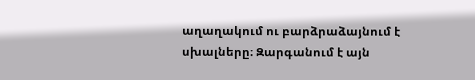աղաղակում ու բարձրաձայնում է սխալները։ Զարգանում է այն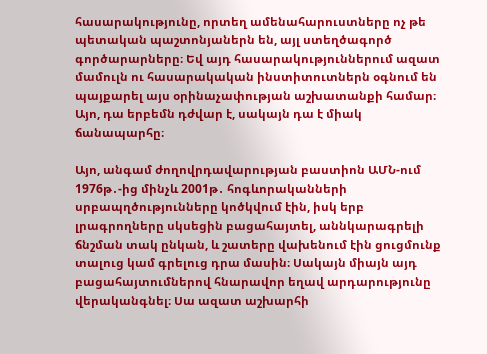հասարակությունը, որտեղ ամենահարուստները ոչ թե պետական պաշտոնյաներն են, այլ ստեղծագործ գործարարները։ Եվ այդ հասարակություններում ազատ մամուլն ու հասարակական ինստիտուտներն օգնում են պայքարել այս օրինաչափության աշխատանքի համար։ Այո, դա երբեմն դժվար է, սակայն դա է միակ ճանապարհը։

Այո, անգամ ժողովրդավարության բաստիոն ԱՄՆ-ում 1976թ․-ից մինչև 2001թ․ հոգևորականների սրբապղծությունները կոծկվում էին, իսկ երբ լրագրողները սկսեցին բացահայտել, աննկարագրելի ճնշման տակ ընկան, և շատերը վախենում էին ցուցմունք տալուց կամ գրելուց դրա մասին։ Սակայն միայն այդ բացահայտումներով հնարավոր եղավ արդարությունը վերականգնել։ Սա ազատ աշխարհի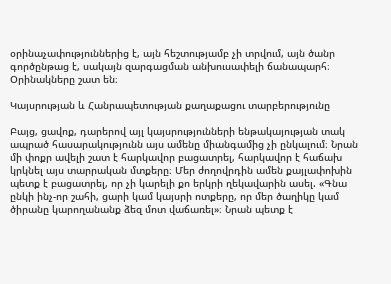օրինաչափություններից է, այն հեշտությամբ չի տրվում, այն ծանր գործընթաց է, սակայն զարգացման անխուսափելի ճանապարհ։ Օրինակները շատ են։

Կայսրության և Հանրապետության քաղաքացու տարբերությունը

Բայց, ցավոք, դարերով այլ կայսրությունների ենթակայության տակ ապրած հասարակությունն այս ամենը միանգամից չի ընկալում։ Նրան մի փոքր ավելի շատ է հարկավոր բացատրել, հարկավոր է հաճախ կրկնել այս տարրական մտքերը։ Մեր ժողովրդին ամեն քայլափոխին պետք է բացատրել, որ չի կարելի քո երկրի ղեկավարին ասել. «Գնա ընկի ինչ-որ շահի, ցարի կամ կայսրի ոտքերը, որ մեր ծաղիկը կամ ծիրանը կարողանանք ձեզ մոտ վաճառել»։ Նրան պետք է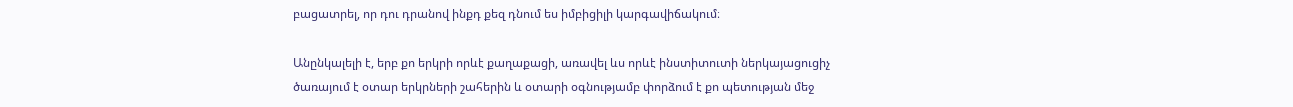բացատրել, որ դու դրանով ինքդ քեզ դնում ես իմբիցիլի կարգավիճակում։

Անընկալելի է, երբ քո երկրի որևէ քաղաքացի, առավել ևս որևէ ինստիտուտի ներկայացուցիչ ծառայում է օտար երկրների շահերին և օտարի օգնությամբ փորձում է քո պետության մեջ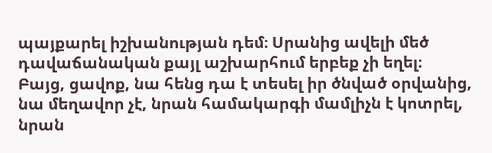պայքարել իշխանության դեմ։ Սրանից ավելի մեծ դավաճանական քայլ աշխարհում երբեք չի եղել։ Բայց, ցավոք, նա հենց դա է տեսել իր ծնված օրվանից, նա մեղավոր չէ, նրան համակարգի մամլիչն է կոտրել, նրան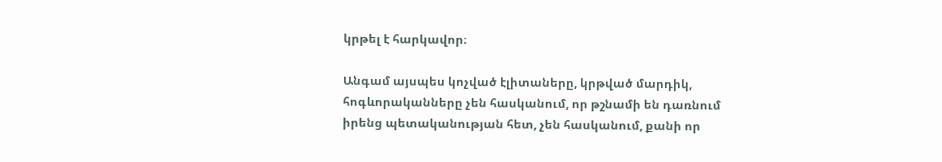կրթել է հարկավոր։

Անգամ այսպես կոչված էլիտաները, կրթված մարդիկ, հոգևորականները չեն հասկանում, որ թշնամի են դառնում իրենց պետականության հետ, չեն հասկանում, քանի որ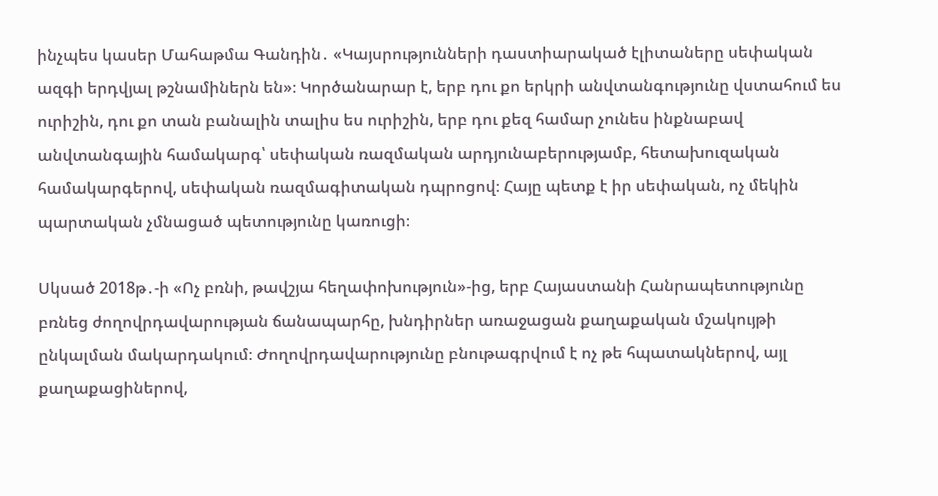ինչպես կասեր Մահաթմա Գանդին․ «Կայսրությունների դաստիարակած էլիտաները սեփական ազգի երդվյալ թշնամիներն են»։ Կործանարար է, երբ դու քո երկրի անվտանգությունը վստահում ես ուրիշին, դու քո տան բանալին տալիս ես ուրիշին, երբ դու քեզ համար չունես ինքնաբավ անվտանգային համակարգ՝ սեփական ռազմական արդյունաբերությամբ, հետախուզական համակարգերով, սեփական ռազմագիտական դպրոցով։ Հայը պետք է իր սեփական, ոչ մեկին պարտական չմնացած պետությունը կառուցի։

Սկսած 2018թ․-ի «Ոչ բռնի, թավշյա հեղափոխություն»-ից, երբ Հայաստանի Հանրապետությունը բռնեց ժողովրդավարության ճանապարհը, խնդիրներ առաջացան քաղաքական մշակույթի ընկալման մակարդակում։ Ժողովրդավարությունը բնութագրվում է ոչ թե հպատակներով, այլ քաղաքացիներով,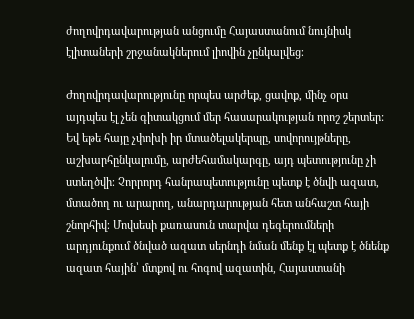ժողովրդավարության անցումը Հայաստանում նույնիսկ էլիտաների շրջանակներում լիովին չընկալվեց։

Ժողովրդավարությունը որպես արժեք, ցավոք, մինչ օրս այդպես էլ չեն գիտակցում մեր հասարակության որոշ շերտեր: Եվ եթե հայը չփոխի իր մտածելակերպը, սովորույթները, աշխարհընկալումը, արժեհամակարգը, այդ պետությունը չի ստեղծվի։ Չորրորդ հանրապետությունը պետք է ծնվի ազատ, մտածող ու արարող, անարդարության հետ անհաշտ հայի շնորհիվ։ Մովսեսի քառասուն տարվա դեգերումների արդյունքում ծնված ազատ սերնդի նման մենք էլ պետք է ծնենք ազատ հային՝ մտքով ու հոգով ազատին, Հայաստանի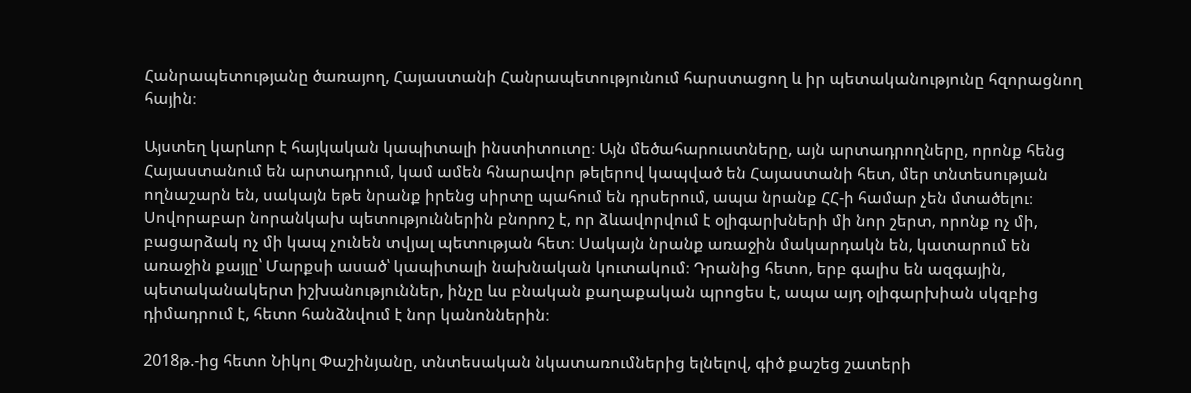Հանրապետությանը ծառայող, Հայաստանի Հանրապետությունում հարստացող և իր պետականությունը հզորացնող հային։

Այստեղ կարևոր է հայկական կապիտալի ինստիտուտը։ Այն մեծահարուստները, այն արտադրողները, որոնք հենց Հայաստանում են արտադրում, կամ ամեն հնարավոր թելերով կապված են Հայաստանի հետ, մեր տնտեսության ողնաշարն են, սակայն եթե նրանք իրենց սիրտը պահում են դրսերում, ապա նրանք ՀՀ-ի համար չեն մտածելու։ Սովորաբար նորանկախ պետություններին բնորոշ է, որ ձևավորվում է օլիգարխների մի նոր շերտ, որոնք ոչ մի, բացարձակ ոչ մի կապ չունեն տվյալ պետության հետ։ Սակայն նրանք առաջին մակարդակն են, կատարում են առաջին քայլը՝ Մարքսի ասած՝ կապիտալի նախնական կուտակում։ Դրանից հետո, երբ գալիս են ազգային, պետականակերտ իշխանություններ, ինչը ևս բնական քաղաքական պրոցես է, ապա այդ օլիգարխիան սկզբից դիմադրում է, հետո հանձնվում է նոր կանոններին։

2018թ.-ից հետո Նիկոլ Փաշինյանը, տնտեսական նկատառումներից ելնելով, գիծ քաշեց շատերի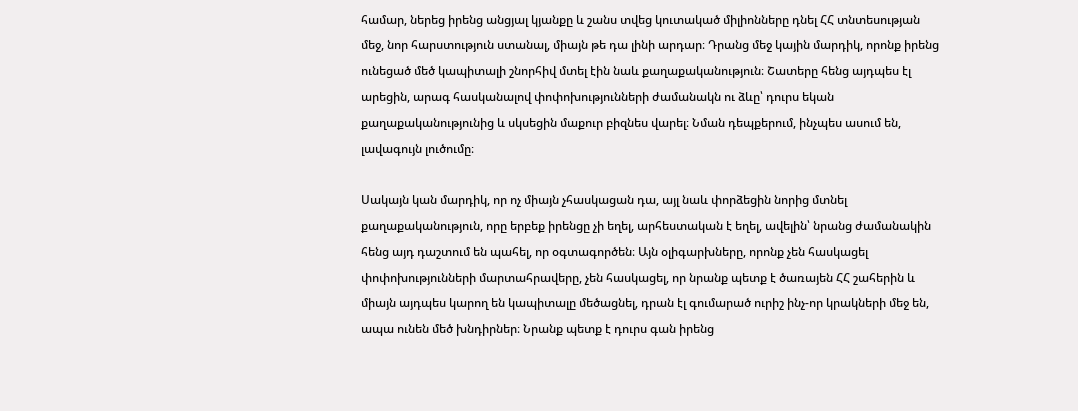համար, ներեց իրենց անցյալ կյանքը և շանս տվեց կուտակած միլիոնները դնել ՀՀ տնտեսության մեջ, նոր հարստություն ստանալ, միայն թե դա լինի արդար։ Դրանց մեջ կային մարդիկ, որոնք իրենց ունեցած մեծ կապիտալի շնորհիվ մտել էին նաև քաղաքականություն։ Շատերը հենց այդպես էլ արեցին, արագ հասկանալով փոփոխությունների ժամանակն ու ձևը՝ դուրս եկան քաղաքականությունից և սկսեցին մաքուր բիզնես վարել։ Նման դեպքերում, ինչպես ասում են, լավագույն լուծումը։

Սակայն կան մարդիկ, որ ոչ միայն չհասկացան դա, այլ նաև փորձեցին նորից մտնել քաղաքականություն, որը երբեք իրենցը չի եղել, արհեստական է եղել, ավելին՝ նրանց ժամանակին հենց այդ դաշտում են պահել, որ օգտագործեն։ Այն օլիգարխները, որոնք չեն հասկացել փոփոխությունների մարտահրավերը, չեն հասկացել, որ նրանք պետք է ծառայեն ՀՀ շահերին և միայն այդպես կարող են կապիտալը մեծացնել, դրան էլ գումարած ուրիշ ինչ-որ կրակների մեջ են, ապա ունեն մեծ խնդիրներ։ Նրանք պետք է դուրս գան իրենց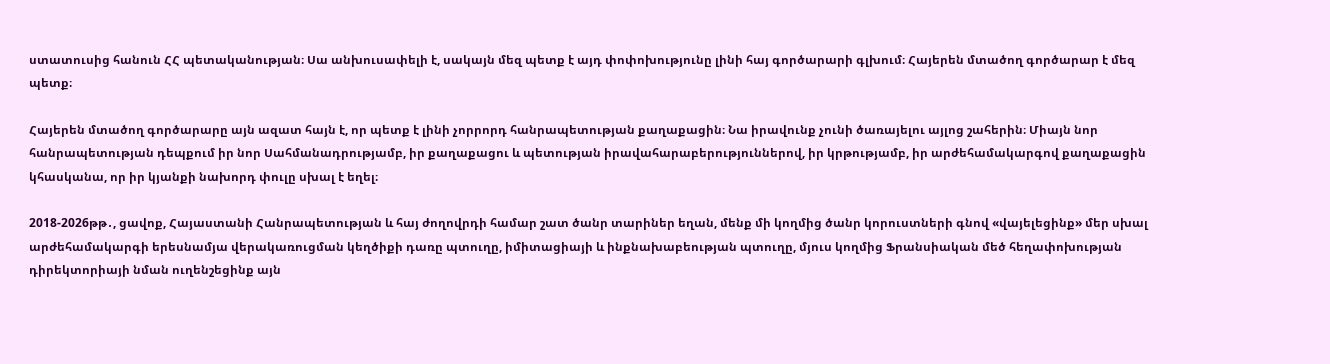ստատուսից հանուն ՀՀ պետականության։ Սա անխուսափելի է, սակայն մեզ պետք է այդ փոփոխությունը լինի հայ գործարարի գլխում։ Հայերեն մտածող գործարար է մեզ պետք։

Հայերեն մտածող գործարարը այն ազատ հայն է, որ պետք է լինի չորրորդ հանրապետության քաղաքացին։ Նա իրավունք չունի ծառայելու այլոց շահերին։ Միայն նոր հանրապետության դեպքում իր նոր Սահմանադրությամբ, իր քաղաքացու և պետության իրավահարաբերություններով, իր կրթությամբ, իր արժեհամակարգով քաղաքացին կհասկանա, որ իր կյանքի նախորդ փուլը սխալ է եղել։

2018-2026թթ․, ցավոք, Հայաստանի Հանրապետության և հայ ժողովրդի համար շատ ծանր տարիներ եղան, մենք մի կողմից ծանր կորուստների գնով «վայելեցինք» մեր սխալ արժեհամակարգի երեսնամյա վերակառուցման կեղծիքի դառը պտուղը, իմիտացիայի և ինքնախաբեության պտուղը, մյուս կողմից Ֆրանսիական մեծ հեղափոխության դիրեկտորիայի նման ուղենշեցինք այն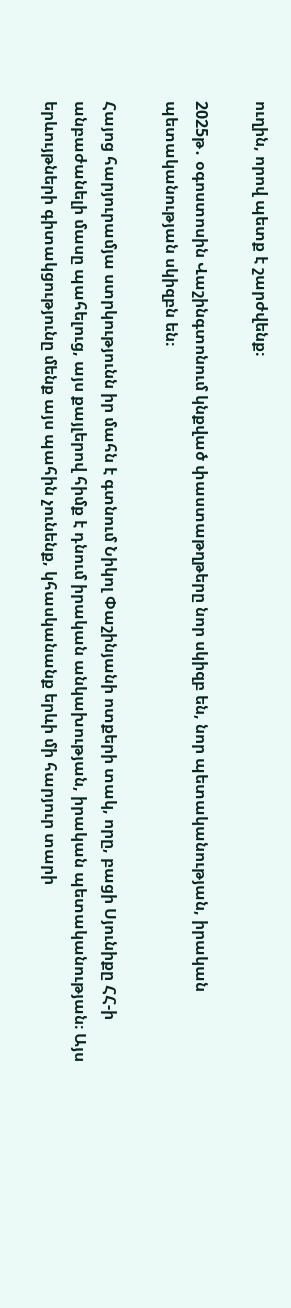ուղին, որով պետք է շարժվենք։

2025թ․ օգոստոսին Վաշինգտոնում կնքված փաստաթղթերը նոր սկիզբ են, նոր պետականության, իրական պետականության սկիզբն են։

Հայոց հարյուրամյա ստրկությունն իր մահն է գտնում Նիկոլ Փաշինյանի ոտքերի տակ, որը, բացի Սյունիքը ՀՀ-ի անբաժանելի մասը պահելուց, այս քայլերով հիմք է դնում իրական անկախության, իրական պետականության։ Այս երևույթների գիտակցությունը մենք այս պահին չունենք, կհասկանանք երևի մի հարյուր տարի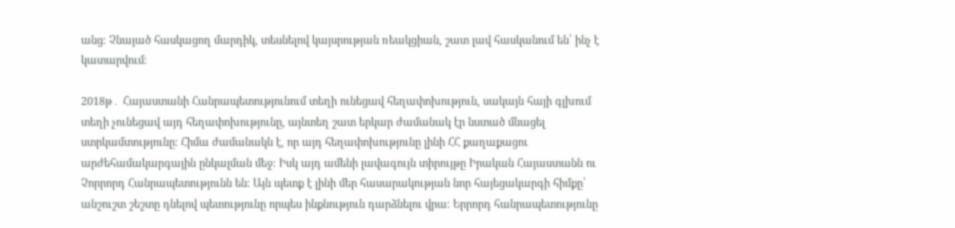անց։ Չնայած հասկացող մարդիկ, տեսնելով կայսրության ռեակցիան, շատ լավ հասկանում են՝ ինչ է կատարվում։

2018թ․ Հայաստանի Հանրապետությունում տեղի ունեցավ հեղափոխություն, սակայն հայի գլխում տեղի չունեցավ այդ հեղափոխությունը, այնտեղ շատ երկար ժամանակ էր նստած մնացել ստրկամտությունը։ Հիմա ժամանակն է, որ այդ հեղափոխությունը լինի ՀՀ քաղաքացու արժեհամակարգային ընկալման մեջ։ Իսկ այդ ամենի լավագույն տիրույթը Իրական Հայաստանն ու Չորրորդ Հանրապետությունն են։ Այն պետք է լինի մեր հասարակության նոր հայեցակարգի հիմքը՝ անշուշտ շեշտը դնելով պետությունը որպես ինքնություն դարձնելու վրա։ Երրորդ հանրապետությունը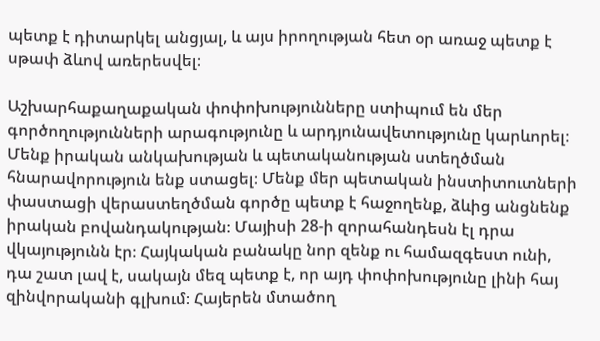պետք է դիտարկել անցյալ, և այս իրողության հետ օր առաջ պետք է սթափ ձևով առերեսվել։

Աշխարհաքաղաքական փոփոխությունները ստիպում են մեր գործողությունների արագությունը և արդյունավետությունը կարևորել։ Մենք իրական անկախության և պետականության ստեղծման հնարավորություն ենք ստացել։ Մենք մեր պետական ինստիտուտների փաստացի վերաստեղծման գործը պետք է հաջողենք, ձևից անցնենք իրական բովանդակության։ Մայիսի 28-ի զորահանդեսն էլ դրա վկայությունն էր։ Հայկական բանակը նոր զենք ու համազգեստ ունի, դա շատ լավ է, սակայն մեզ պետք է, որ այդ փոփոխությունը լինի հայ զինվորականի գլխում։ Հայերեն մտածող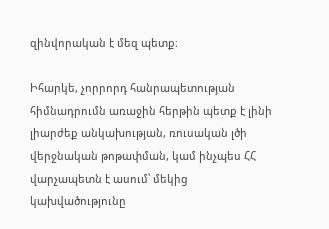զինվորական է մեզ պետք։

Իհարկե, չորրորդ հանրապետության հիմնադրումն առաջին հերթին պետք է լինի լիարժեք անկախության, ռուսական լծի վերջնական թոթափման, կամ ինչպես ՀՀ վարչապետն է ասում՝ մեկից կախվածությունը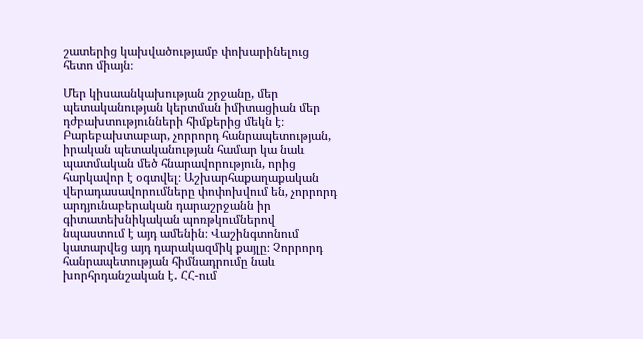շատերից կախվածությամբ փոխարինելուց հետո միայն։

Մեր կիսաանկախության շրջանը, մեր պետականության կերտման իմիտացիան մեր դժբախտությունների հիմքերից մեկն է։ Բարեբախտաբար, չորրորդ հանրապետության, իրական պետականության համար կա նաև պատմական մեծ հնարավորություն, որից հարկավոր է օգտվել։ Աշխարհաքաղաքական վերադասավորումները փոփոխվում են, չորրորդ արդյունաբերական դարաշրջանն իր գիտատեխնիկական պոռթկումներով նպաստում է այդ ամենին։ Վաշինգտոնում կատարվեց այդ դարակազմիկ քայլը։ Չորրորդ հանրապետության հիմնադրումը նաև խորհրդանշական է․ ՀՀ-ում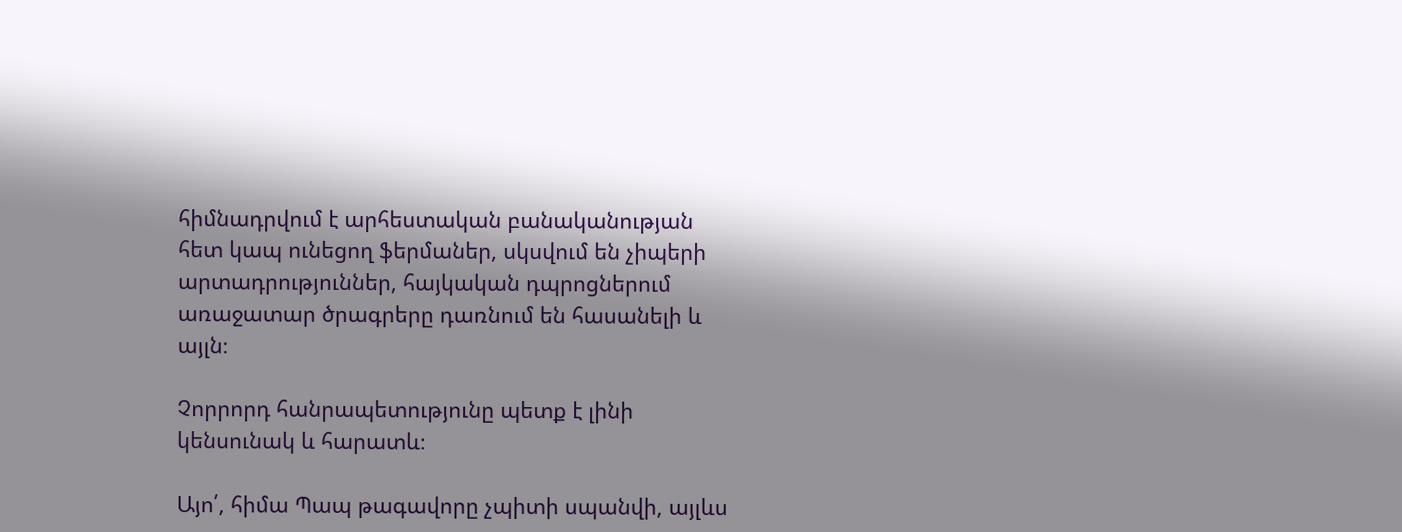հիմնադրվում է արհեստական բանականության հետ կապ ունեցող ֆերմաներ, սկսվում են չիպերի արտադրություններ, հայկական դպրոցներում առաջատար ծրագրերը դառնում են հասանելի և այլն։

Չորրորդ հանրապետությունը պետք է լինի կենսունակ և հարատև։

Այո՛, հիմա Պապ թագավորը չպիտի սպանվի, այլևս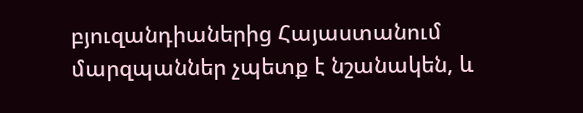բյուզանդիաներից Հայաստանում մարզպաններ չպետք է նշանակեն, և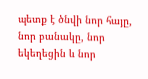պետք է ծնվի նոր հայը, նոր բանակը, նոր եկեղեցին և նոր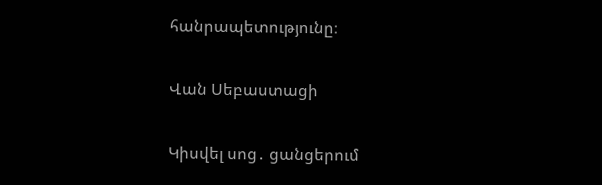հանրապետությունը։

Վան Սեբաստացի

Կիսվել սոց․ ցանցերում